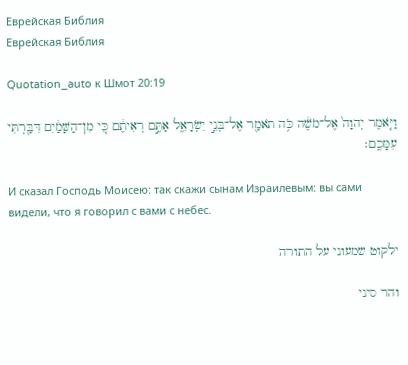Еврейская Библия
Еврейская Библия

Quotation_auto к Шмот 20:19

וַיֹּ֤אמֶר יְהוָה֙ אֶל־מֹשֶׁ֔ה כֹּ֥ה תֹאמַ֖ר אֶל־בְּנֵ֣י יִשְׂרָאֵ֑ל אַתֶּ֣ם רְאִיתֶ֔ם כִּ֚י מִן־הַשָּׁמַ֔יִם דִּבַּ֖רְתִּי עִמָּכֶֽם׃

И сказал Господь Моисею: так скажи сынам Израилевым: вы сами видели, что я говорил с вами с небес.

ילקוט שמעוני על התורה

והר סיני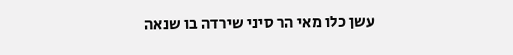עשן כלו מאי הר סיני שירדה בו שנאה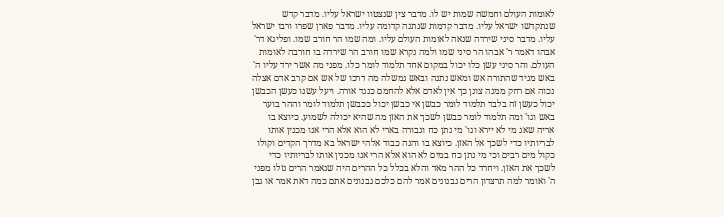לאומות העולם וחמשה שמות יש לו. מדבר צין שנצטוו ישראל עליו. מדבר קדש שנתקדשו ישראל עליו. מדבר קדמות שנתנה קדומה עליו. מדבר פארן שפרו ורבו ישראל עליו. מדבר סיני שירדה שנאה לאומות העולם עליו. ומה שמו הר חורב שמו. ופליגא דר' אבהו דאמר ר' אבהו הר סיני שמו ולמה נקרא שמו חורב הר שירדה בו חורבה לאומות העולם. והר סיני עשן כלו יכול במקום אחד תלמוד לומר כלו. מפני מה אשר ירד עליו ה' באש מגיד שהתורה אש ומאש נתנה ובאש נמשלה מה דרכו של אש אם קרב אדם אצלה נכוה אם רחק ממנה צונן כך אין לאדם אלא להחמם כנגד אורה. ויעל עשנו כעשן הכבשן יכול כעשן זה בלבד תלמוד לומר כבשן אי כבשן יכול ככבשן תלמוד לומר וההר בוער באש וגו' ומה תלמוד לומר כבשן לשכך את האזן מה שהיא יכולה לשמוע. כיוצא בו אריה שאג מי לא יירא וגו' מי נתן כח וגבורה בארי לא הוא אלא הרי אנו מכנין אותו לבריותיו כדי לשכך אל האזן. כיוצא בו והנה כבוד אלהי ישראל בא מדרך הקדים וקולו כקול מים רבים וכי מי נתן כח במים לא הוא אלא הרי אנו מכנין אותו לבריותיו כדי לשכך את האזן. ויחרד כל ההר מאד והלא בכלל כל ההרים היה שנאמר הרים נזלו מפני ה' ואומר למה תרצדון הרים גבנונים אמר להם כלכם גבנונים אתם כמה דאת אמר או גבן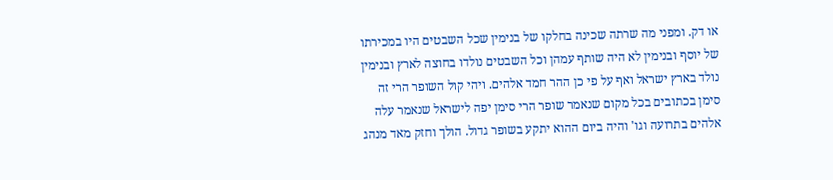או דק. ומפני מה שרתה שכינה בחלקו של בנימין שכל השבטים היו במכירתו של יוסף ובנימין לא היה שותף עמהן וכל השבטים נולדו בחוצה לארץ ובנימין נולד בארץ ישראל ואף על פי כן ההר חמד אלהים. ויהי קול השופר הרי זה סימן בכתובים בכל מקום שנאמר שופר הרי סימן יפה לישראל שנאמר עלה אלהים בתרועה וגו' והיה ביום ההוא יתקע בשופר גדול. הולך וחזק מאד מנהג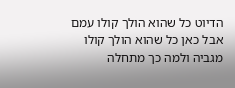הדיוט כל שהוא הולך קולו עמם אבל כאן כל שהוא הולך קולו מגביה ולמה כך מתחלה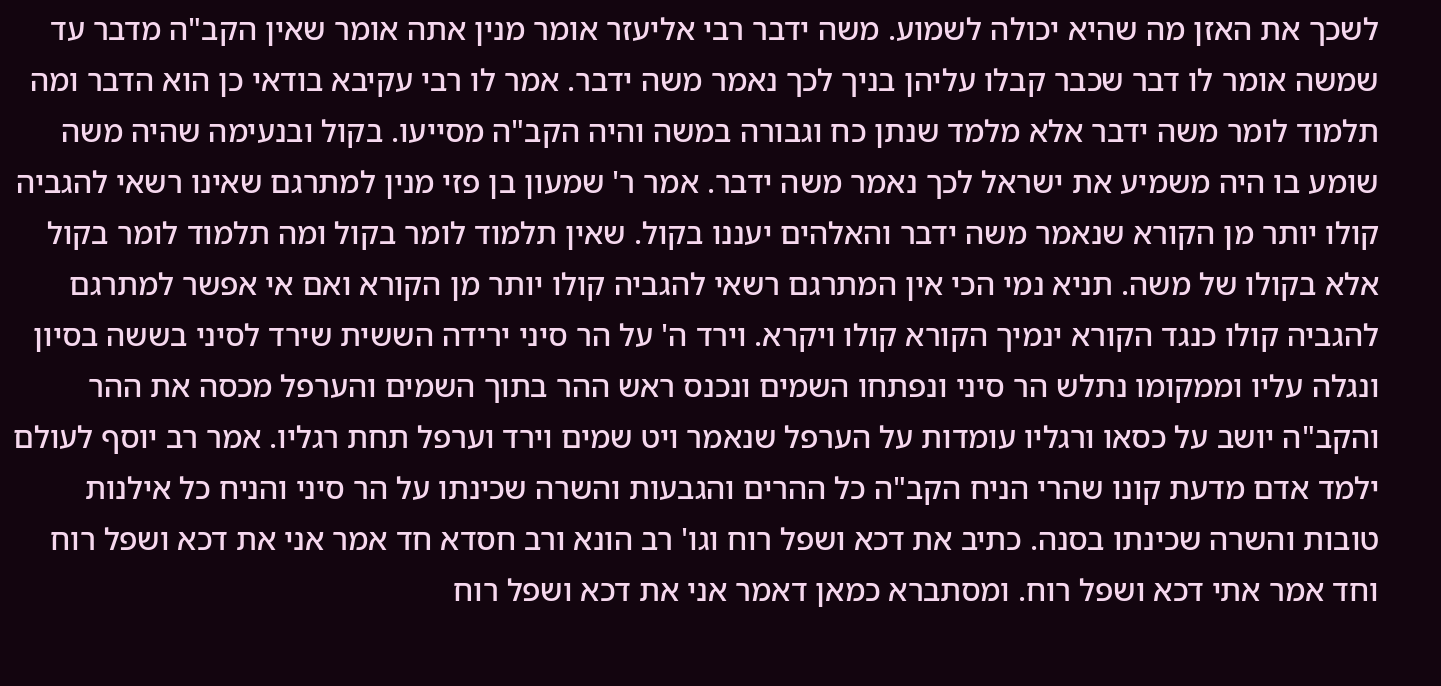לשכך את האזן מה שהיא יכולה לשמוע. משה ידבר רבי אליעזר אומר מנין אתה אומר שאין הקב"ה מדבר עד שמשה אומר לו דבר שכבר קבלו עליהן בניך לכך נאמר משה ידבר. אמר לו רבי עקיבא בודאי כן הוא הדבר ומה תלמוד לומר משה ידבר אלא מלמד שנתן כח וגבורה במשה והיה הקב"ה מסייעו. בקול ובנעימה שהיה משה שומע בו היה משמיע את ישראל לכך נאמר משה ידבר. אמר ר' שמעון בן פזי מנין למתרגם שאינו רשאי להגביה קולו יותר מן הקורא שנאמר משה ידבר והאלהים יעננו בקול. שאין תלמוד לומר בקול ומה תלמוד לומר בקול אלא בקולו של משה. תניא נמי הכי אין המתרגם רשאי להגביה קולו יותר מן הקורא ואם אי אפשר למתרגם להגביה קולו כנגד הקורא ינמיך הקורא קולו ויקרא. וירד ה' על הר סיני ירידה הששית שירד לסיני בששה בסיון ונגלה עליו וממקומו נתלש הר סיני ונפתחו השמים ונכנס ראש ההר בתוך השמים והערפל מכסה את ההר והקב"ה יושב על כסאו ורגליו עומדות על הערפל שנאמר ויט שמים וירד וערפל תחת רגליו. אמר רב יוסף לעולם ילמד אדם מדעת קונו שהרי הניח הקב"ה כל ההרים והגבעות והשרה שכינתו על הר סיני והניח כל אילנות טובות והשרה שכינתו בסנה. כתיב את דכא ושפל רוח וגו' רב הונא ורב חסדא חד אמר אני את דכא ושפל רוח וחד אמר אתי דכא ושפל רוח. ומסתברא כמאן דאמר אני את דכא ושפל רוח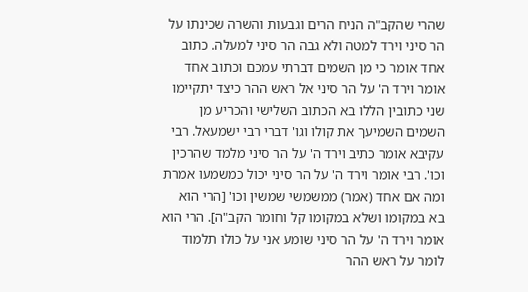שהרי שהקב"ה הניח הרים וגבעות והשרה שכינתו על הר סיני וירד למטה ולא גבה הר סיני למעלה. כתוב אחד אומר כי מן השמים דברתי עמכם וכתוב אחד אומר וירד ה' על הר סיני אל ראש ההר כיצד יתקיימו שני כתובין הללו בא הכתוב השלישי והכריע מן השמים השמיעך את קולו וגו' דברי רבי ישמעאל. רבי עקיבא אומר כתיב וירד ה' על הר סיני מלמד שהרכין וכו'. רבי אומר וירד ה' על הר סיני יכול כמשמעו אמרת ומה אם אחד (אמר) ממשמשי שמשין וכו' [הרי הוא בא במקומו ושלא במקומו קל וחומר הקב"ה]. הרי הוא אומר וירד ה' על הר סיני שומע אני על כולו תלמוד לומר על ראש ההר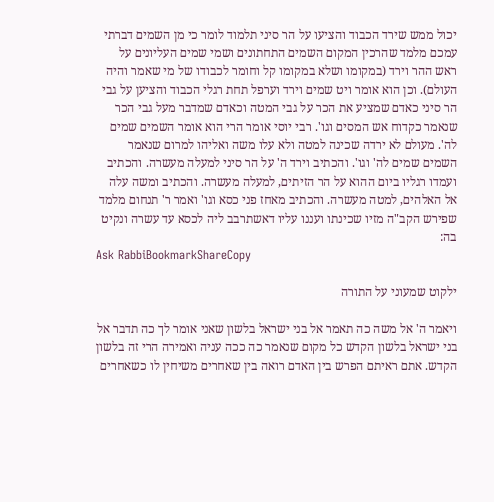יכול ממש שירד הכבוד והציעו על הר סיני תלמוד לומר כי מן השמים דברתי עמכם מלמד שהרכין המקום השמים התחתונים ושמי שמים העליונים על ראש ההר וירד (במקומו ושלא במקומו קל וחומר לכבודו של מי שאמר והיה העולם). וכן הוא אומר ויט שמים וירד וערפל תחת רגלי הכבוד והציען על גבי הר סיני כאדם שמציע את הכר על גבי המטה וכאדם שמדבר מעל גבי הכר שנאמר כקדוח אש המסים וגו'. רבי יוסי אומר הרי הוא אומר השמים שמים לה'. מעולם לא ירדה שכינה למטה ולא עלו משה ואליהו למרום שנאמר השמים שמים לה' וגו'. והכתיב וירד ה' על הר סיני למעלה מעשרה. והכתיב ועמדו רגליו ביום ההוא על הר הזיתים, למעלה מעשרה. והכתיב ומשה עלה אל האלהים, למטה מעשרה. והכתיב מאחז פני כסא וגו' ואמר ר' תנחום מלמד שפירש הקב"ה מזיו שכינתו ועננו עליו דאשתרבב ליה לכסא עד עשרה ונקיט בה:
Ask RabbiBookmarkShareCopy

ילקוט שמעוני על התורה

ויאמר ה' אל משה כה תאמר אל בני ישראל בלשון שאני אומר לך כה תדבר אל בני ישראל בלשון הקדש כל מקום שנאמר כה ככה עניה ואמירה הרי זה בלשון הקדש. אתם ראיתם הפרש בין האדם רואה בין שאחרים משיחין לו כשאחרים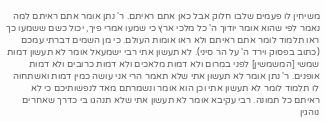משיחין לו פעמים שלבו חלוק אבל כאן אתם ראיתם. ר' נתן אומר אתם ראיתם למה נאמר לפי שהוא אומר יודוך ה' כל מלכי ארץ כי שמעו אמרי פיך, יכול כשם ששמעו כך ראו תלמוד לומר אתם ראיתם ולא ראו אומות העולם. כי מן השמים דברתי עמכם (כתוב בפסוק וירד ה' על הר סיני). לא תעשון אתי רבי ישמעאל אומר לא תעשון דמות שמשי [המשמשין] לפני במרום ולא דמות מלאכים ולא דמות כרובים ולא דמות אופנים. ר' נתן אומר לא תעשון אתי שלא תאמר הרי אני עושה כמין דמות ואשתחוה לו תלמוד לומר לא תעשון אתי וכן הוא אומר ונשמרתם מאד לנפשותיכם כי לא ראיתם כל תמונה. רבי עקיבא אומר לא תעשון אתי שלא תנהגו בי כדרך שאחרים נוהגין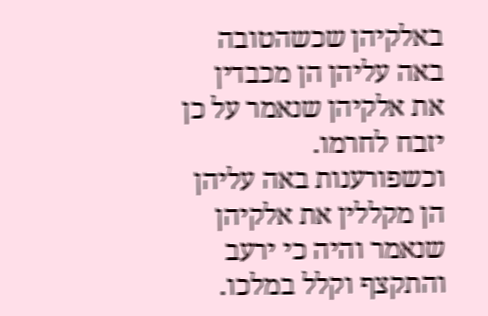באלקיהן שכשהטובה באה עליהן הן מכבדין את אלקיהן שנאמר על כן יזבח לחרמו. וכשפורענות באה עליהן הן מקללין את אלקיהן שנאמר והיה כי ירעב והתקצף וקלל במלכו.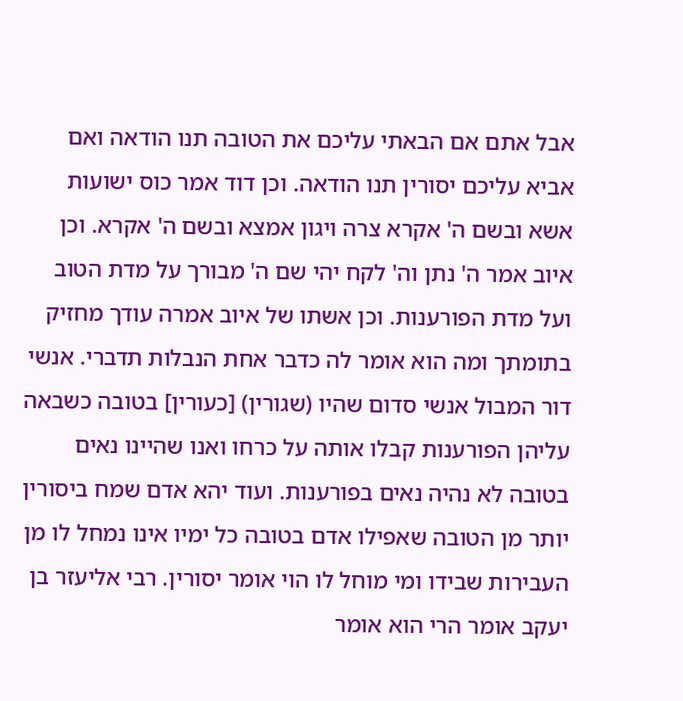אבל אתם אם הבאתי עליכם את הטובה תנו הודאה ואם אביא עליכם יסורין תנו הודאה. וכן דוד אמר כוס ישועות אשא ובשם ה' אקרא צרה ויגון אמצא ובשם ה' אקרא. וכן איוב אמר ה' נתן וה' לקח יהי שם ה' מבורך על מדת הטוב ועל מדת הפורענות. וכן אשתו של איוב אמרה עודך מחזיק בתומתך ומה הוא אומר לה כדבר אחת הנבלות תדברי. אנשי דור המבול אנשי סדום שהיו (שגורין) [כעורין] בטובה כשבאה עליהן הפורענות קבלו אותה על כרחו ואנו שהיינו נאים בטובה לא נהיה נאים בפורענות. ועוד יהא אדם שמח ביסורין יותר מן הטובה שאפילו אדם בטובה כל ימיו אינו נמחל לו מן העבירות שבידו ומי מוחל לו הוי אומר יסורין. רבי אליעזר בן יעקב אומר הרי הוא אומר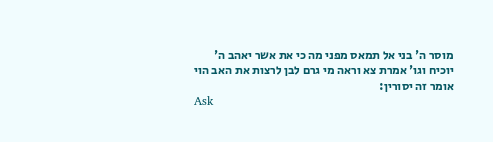מוסר ה' בני אל תמאס מפני מה כי את אשר יאהב ה' יוכיח וגו' אמרת צא וראה מי גרם לבן לרצות את האב הוי אומר זה יסורין:
Ask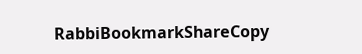RabbiBookmarkShareCopy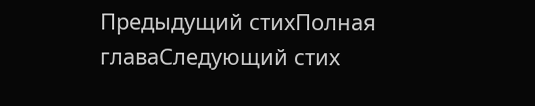Предыдущий стихПолная главаСледующий стих